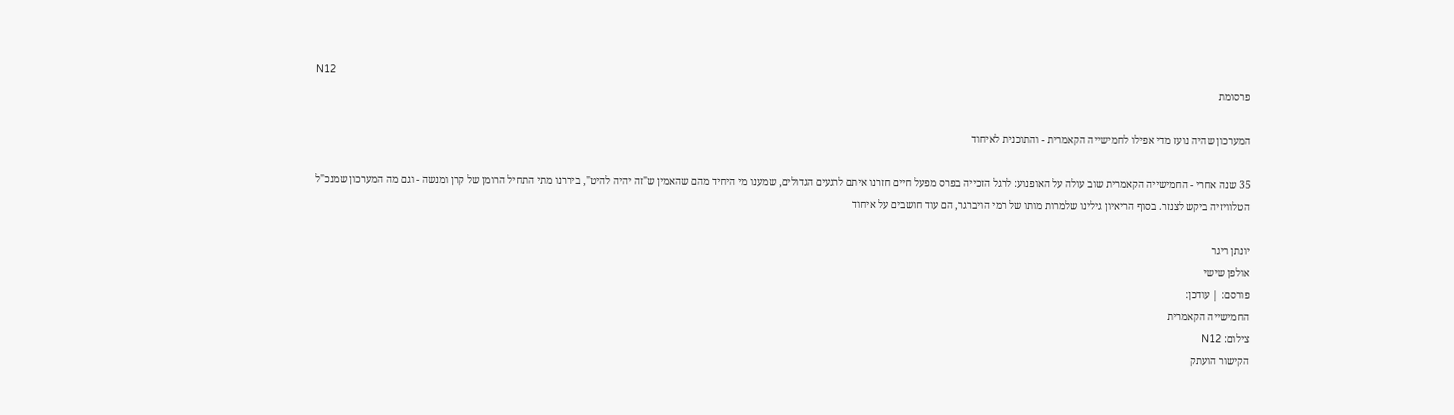N12
פרסומת

המערכון שהיה נועז מדי אפילו לחמישייה הקאמרית - והתוכנית לאיחוד

35 שנה אחרי - החמישייה הקאמרית שוב עולה על האופנוע: לרגל הזכייה בפרס מפעל חיים חזרנו איתם לרגעים הגדולים, שמענו מי היחיד מהם שהאמין ש"זה יהיה להיט", ביררנו מתי התחיל הרומן של קרן ומנשה - וגם מה המערכון שמנכ"ל הטלוויזיה ביקש לצנזר. בסוף הריאיון גילינו שלמרות מותו של רמי הויברגר, הם עוד חושבים על איחוד

יונתן ריגר
אולפן שישי
פורסם: | עודכן:
החמישייה הקאמרית
צילום: N12
הקישור הועתק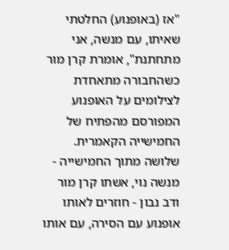"אז (באופנוע) החלטתי שאיתו, עם מנשה, אני מתחתנת", אומרת קרן מור כשהחבורה מתאחדת לצילומים על האופנוע המפורסם מהפתיח של החמישייה הקאמרית. שלושה מתוך החמישייה - מנשה נוי, אשתו קרן מור ודב נבון - חוזרים לאותו אופנוע עם הסירה, עם אותו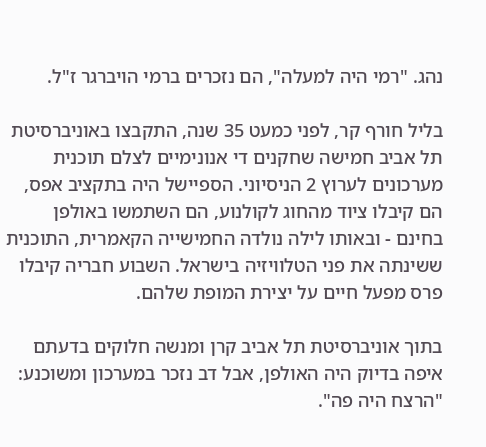נהג. "רמי היה למעלה", הם נזכרים ברמי הויברגר ז"ל.

בליל חורף קר, לפני כמעט 35 שנה, התקבצו באוניברסיטת תל אביב חמישה שחקנים די אנונימיים לצלם תוכנית מערכונים לערוץ 2 הניסיוני. הספיישל היה בתקציב אפס, הם קיבלו ציוד מהחוג לקולנוע, הם השתמשו באולפן בחינם - ובאותו לילה נולדה החמישייה הקאמרית, התוכנית ששינתה את פני הטלוויזיה בישראל. השבוע חבריה קיבלו פרס מפעל חיים על יצירת המופת שלהם.

בתוך אוניברסיטת תל אביב קרן ומנשה חלוקים בדעתם איפה בדיוק היה האולפן, אבל דב נזכר במערכון ומשוכנע: "הרצח היה פה".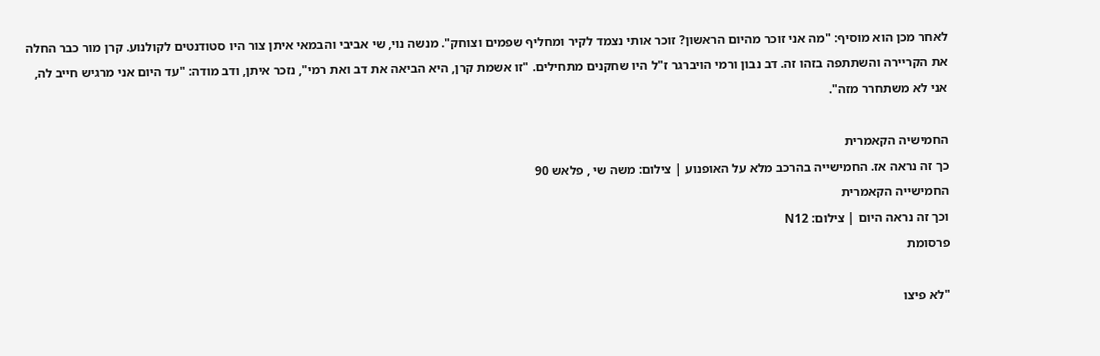לאחר מכן הוא מוסיף: "מה אני זוכר מהיום הראשון? זוכר אותי נצמד לקיר ומחליף שפמים וצוחק". מנשה נוי, שי אביבי והבמאי איתן צור היו סטודנטים לקולנוע. קרן מור כבר החלה את הקריירה והשתתפה בזהו זה. דב נבון ורמי הויברגר ז"ל היו שחקנים מתחילים. "זו אשמת קרן, היא הביאה את דב ואת רמי", נזכר איתן, ודב מודה: "עד היום אני מרגיש חייב לה, אני לא משתחרר מזה".

החמישיה הקאמרית
כך זה נראה אז. החמישייה בהרכב מלא על האופנוע | צילום: משה שי , פלאש 90
החמישייה הקאמרית
וכך זה נראה היום | צילום: N12
פרסומת

"לא פיצו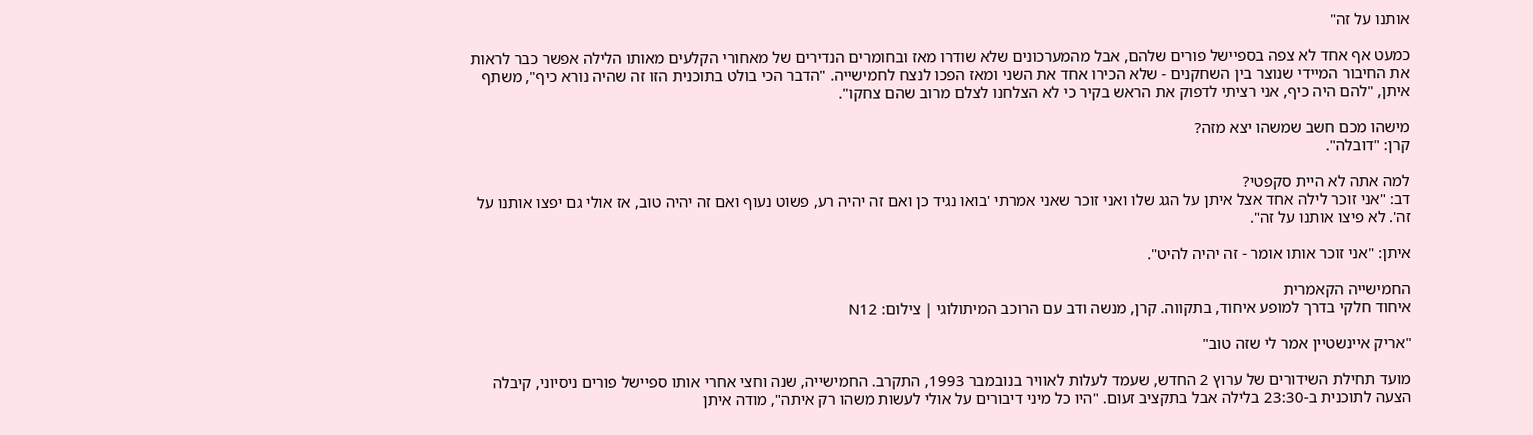אותנו על זה"

כמעט אף אחד לא צפה בספיישל פורים שלהם, אבל מהמערכונים שלא שודרו מאז ובחומרים הנדירים של מאחורי הקלעים מאותו הלילה אפשר כבר לראות את החיבור המיידי שנוצר בין השחקנים - שלא הכירו אחד את השני ומאז הפכו לנצח לחמישייה. "הדבר הכי בולט בתוכנית הזו זה שהיה נורא כיף", משתף איתן, "להם היה כיף, אני רציתי לדפוק את הראש בקיר כי לא הצלחנו לצלם מרוב שהם צחקו".

מישהו מכם חשב שמשהו יצא מזה?
קרן: "דובלה".

למה אתה לא היית סקפטי?
דב: "אני זוכר לילה אחד אצל איתן על הגג שלו ואני זוכר שאני אמרתי 'בואו נגיד כן ואם זה יהיה רע, פשוט נעוף ואם זה יהיה טוב, אז אולי גם יפצו אותנו על זה'. לא פיצו אותנו על זה".

איתן: "אני זוכר אותו אומר - זה יהיה להיט".

החמישייה הקאמרית
איחוד חלקי בדרך למופע איחוד, בתקווה. קרן, מנשה ודב עם הרוכב המיתולוגי | צילום: N12

"אריק איינשטיין אמר לי שזה טוב"

מועד תחילת השידורים של ערוץ 2 החדש, שעמד לעלות לאוויר בנובמבר 1993, התקרב. החמישייה, שנה וחצי אחרי אותו ספיישל פורים ניסיוני, קיבלה הצעה לתוכנית ב-23:30 בלילה אבל בתקציב זעום. "היו כל מיני דיבורים על אולי לעשות משהו רק איתה", מודה איתן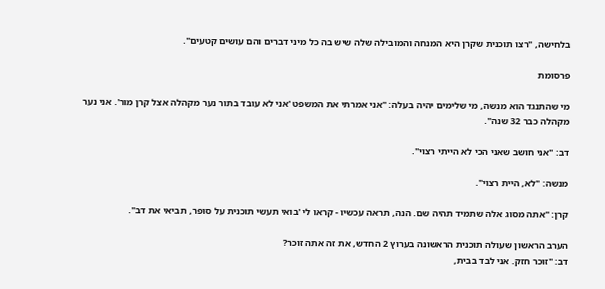בלחישה, "רצו תוכנית שקרן היא המנחה והמובילה שלה שיש בה כל מיני דברים והם עושים קטעים".

פרסומת

מי שהתנגד הוא מנשה, מי שלימים יהיה בעלה: "אני אמרתי את המשפט 'אני לא עובד בתור נער מקהלה אצל קרן מור'. אני נער מקהלה כבר 32 שנה".

דב: "אני חושב שאני הכי לא הייתי רצוי".

מנשה: "לא, היית רצוי".

קרן: "אתה מסוג אלה שתמיד תהיה שם. הנה, תראה עכשיו - קראו לי 'בואי תעשי תוכנית על סופר, תביאי את דב".

הערב הראשון שעולה תוכנית הראשונה בערוץ 2 החדש, את זה אתה זוכר?
דב: "זוכר חזק. אני לבד בבית,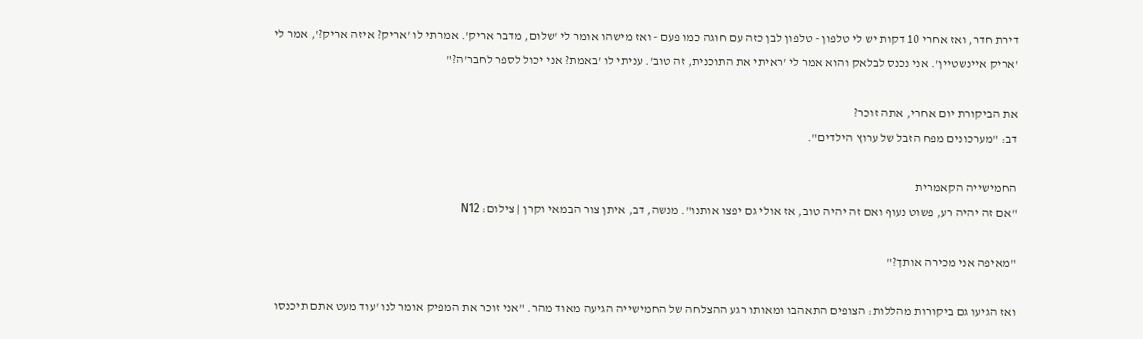דירת חדר, ואז אחרי 10 דקות יש לי טלפון - טלפון לבן כזה עם חוגה כמו פעם - ואז מישהו אומר לי 'שלום, מדבר אריק'. אמרתי לו 'אריק? איזה אריק?', אמר לי 'אריק איינשטיין'. אני נכנס לבלאק והוא אמר לי 'ראיתי את התוכנית, זה טוב'. עניתי לו 'באמת? אני יכול לספר לחבר'ה?"

את הביקורת יום אחרי, אתה זוכר?
דב: "מערכונים מפח הזבל של ערוץ הילדים".

החמישייה הקאמרית
"אם זה יהיה רע, פשוט נעוף ואם זה יהיה טוב, אז אולי גם יפצו אותנו". מנשה, דב, איתן צור הבמאי וקרן | צילום: N12

"מאיפה אני מכירה אותך?"

ואז הגיעו גם ביקורות מהללות: הצופים התאהבו ומאותו רגע ההצלחה של החמישייה הגיעה מאוד מהר. "אני זוכר את המפיק אומר לנו 'עוד מעט אתם תיכנסו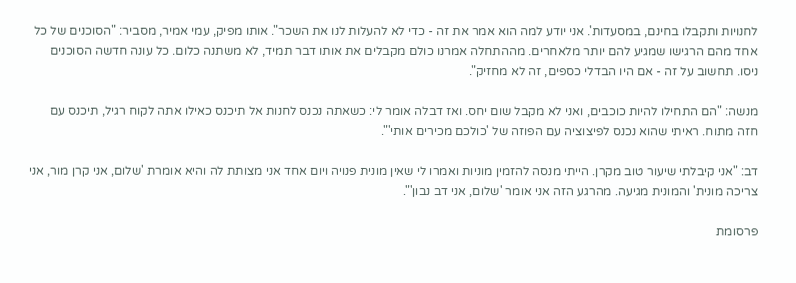לחנויות ותקבלו בחינם, במסעדות'. אני יודע למה הוא אמר את זה - כדי לא להעלות לנו את השכר". אותו מפיק, עמי אמיר, מסביר: "הסוכנים של כל אחד מהם הרגישו שמגיע להם יותר מלאחרים. מההתחלה אמרנו כולם מקבלים את אותו דבר תמיד, לא משתנה כלום. כל עונה חדשה הסוכנים ניסו. תחשוב על זה - אם היו הבדלי כספים, זה לא מחזיק".

מנשה: "הם התחילו להיות כוכבים, ואני לא מקבל שום יחס. ואז דבלה אומר לי: כשאתה נכנס לחנות אל תיכנס כאילו אתה לקוח רגיל, תיכנס עם חזה מתוח. ראיתי שהוא נכנס לפיצוציה עם הפוזה של 'כולכם מכירים אותי'".

דב: "אני קיבלתי שיעור טוב מקרן. הייתי מנסה להזמין מוניות ואמרו לי שאין מונית פנויה ויום אחד אני מצותת לה והיא אומרת 'שלום, אני קרן מור, אני צריכה מונית' והמונית מגיעה. מהרגע הזה אני אומר 'שלום, אני דב נבון'".

פרסומת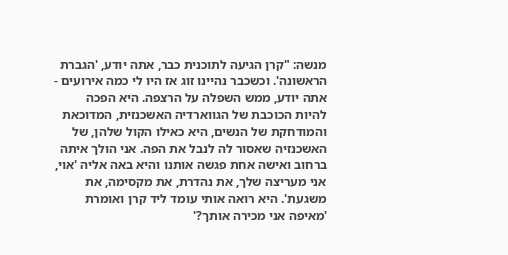מנשה: "קרן הגיעה לתוכנית כבר, אתה יודע, 'הגברת הראשונה'. וכשכבר נהיינו זוג אז היו לי כמה אירועים - אתה יודע, ממש השפלה על הרצפה. היא הפכה להיות הכוכבת של הגווארדיה האשכנזית, המדוכאת והמודחקת של הנשים, היא כאילו הקול שלהן, של האשכנזיה שאסור לה לנבל את הפה. אני הולך איתה ברחוב ואישה אחת פגשה אותנו והיא באה אליה 'אוי, אני מעריצה שלך, את נהדרת, את מקסימה, את משגעת'. היא רואה אותי עומד ליד קרן ואומרת 'מאיפה אני מכירה אותך?'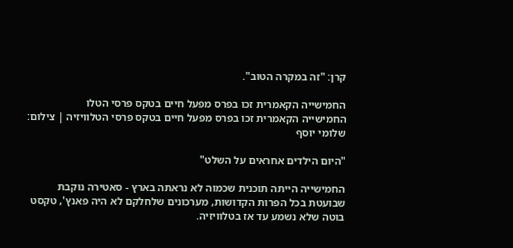קרן: "זה במקרה הטוב".

החמישייה הקאמרית זכו בפרס מפעל חיים בטקס פרסי הטלו
החמישייה הקאמרית זכו בפרס מפעל חיים בטקס פרסי הטלוויזיה | צילום: שלומי יוסף

"היום הילדים אחראים על השלט"

החמישייה הייתה תוכנית שכמוה לא נראתה בארץ - סאטירה נוקבת שבועטת בכל הפרות הקדושות, מערכונים שלחלקם לא היה פאנץ', טקסט בוטה שלא נשמע עד אז בטלוויזיה.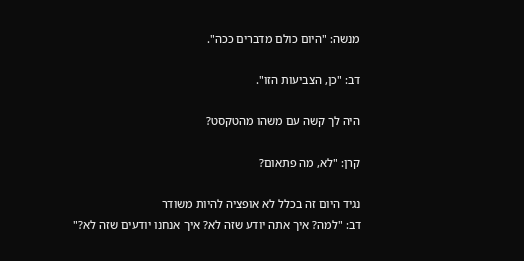מנשה: "היום כולם מדברים ככה".

דב: "כן, הצביעות הזו".

היה לך קשה עם משהו מהטקסט?

קרן: "לא, מה פתאום?

נגיד היום זה בכלל לא אופציה להיות משודר
דב: "למה? איך אתה יודע שזה לא? איך אנחנו יודעים שזה לא?"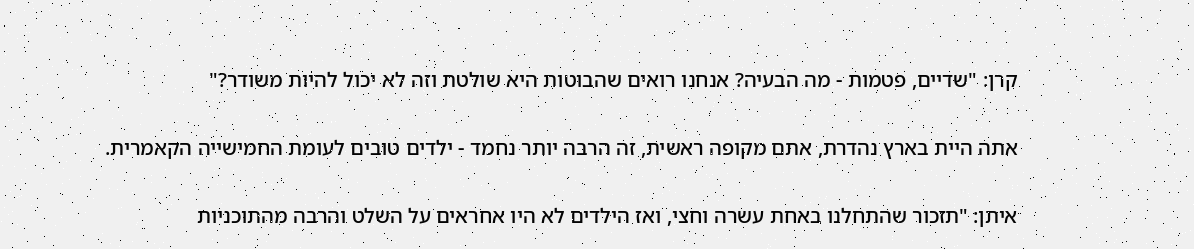קרן: "שדיים, פטמות - מה הבעיה? אנחנו רואים שהבוטות היא שולטת וזה לא יכול להיות משודר?"

אתה היית בארץ נהדרת, אתם מקופה ראשית, זה הרבה יותר נחמד - ילדים טובים לעומת החמישייה הקאמרית.

איתן: "תזכור שהתחלנו באחת עשרה וחצי, ואז הילדים לא היו אחראים על השלט והרבה מהתוכניות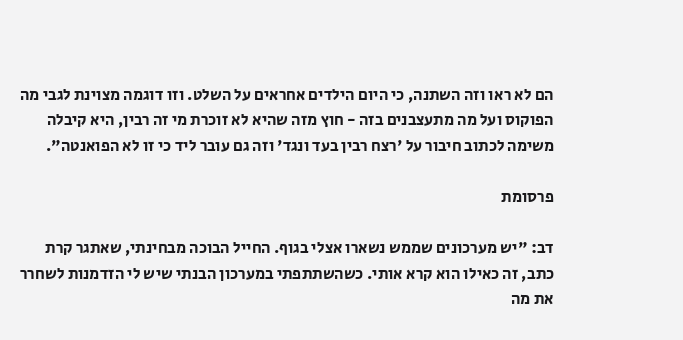הם לא ראו וזה השתנה, כי היום הילדים אחראים על השלט. וזו דוגמה מצוינת לגבי מה הפוקוס ועל מה מתעצבנים בזה - חוץ מזה שהיא לא זוכרת מי זה רבין, היא קיבלה משימה לכתוב חיבור על 'רצח רבין בעד ונגד' וזה גם עובר ליד כי זו לא הפואנטה".

פרסומת

דב: "יש מערכונים שממש נשארו אצלי בגוף. החייל הבוכה מבחינתי, שאתגר קרת כתב, זה כאילו הוא קרא אותי. כשהשתתפתי במערכון הבנתי שיש לי הזדמנות לשחרר את מה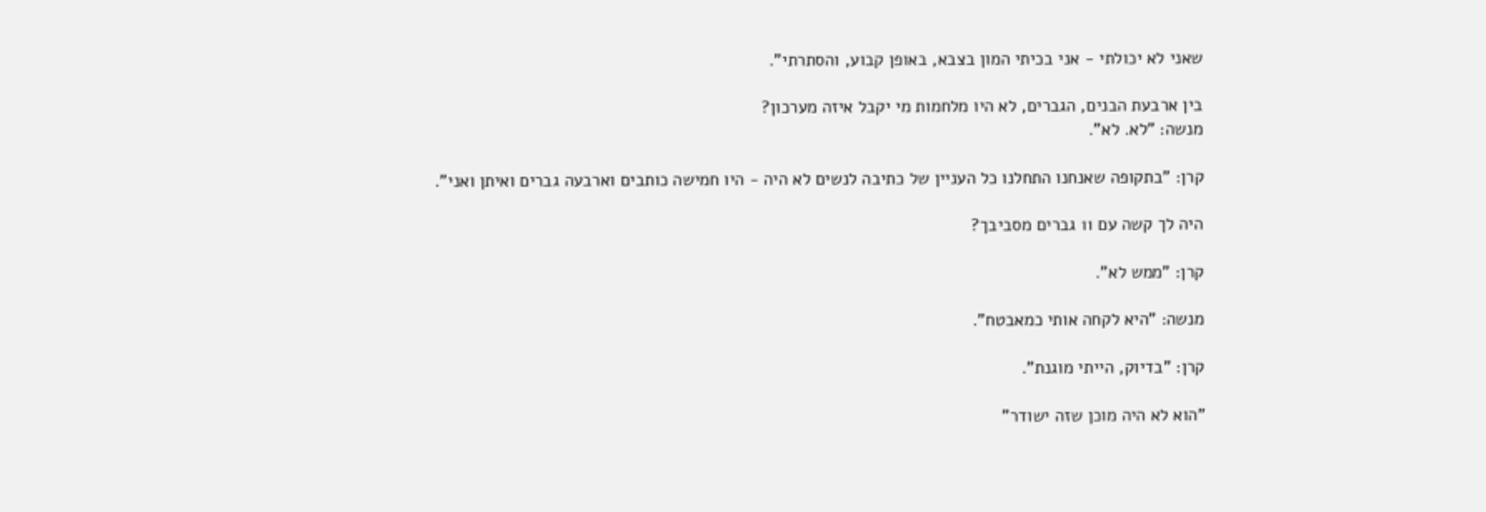שאני לא יכולתי - אני בכיתי המון בצבא, באופן קבוע, והסתרתי".

בין ארבעת הבנים, הגברים, לא היו מלחמות מי יקבל איזה מערכון?
מנשה: "לא. לא".

קרן: "בתקופה שאנחנו התחלנו כל העניין של כתיבה לנשים לא היה - היו חמישה כותבים וארבעה גברים ואיתן ואני".

היה לך קשה עם 11 גברים מסביבך?

קרן: "ממש לא".

מנשה: "היא לקחה אותי כמאבטח".

קרן: "בדיוק, הייתי מוגנת".

"הוא לא היה מוכן שזה ישודר"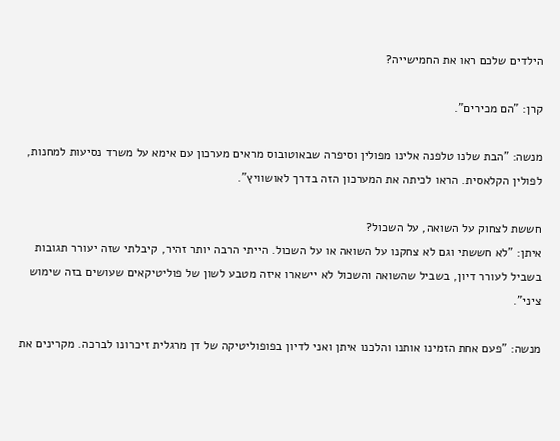הילדים שלכם ראו את החמישייה?

קרן: "הם מכירים".

מנשה: "הבת שלנו טלפנה אלינו מפולין וסיפרה שבאוטובוס מראים מערכון עם אימא על משרד נסיעות למחנות, לפולין הקלאסית. הראו לכיתה את המערכון הזה בדרך לאושוויץ".

חששת לצחוק על השואה, על השכול?
איתן: "לא חששתי וגם לא צחקנו על השואה או על השכול. הייתי הרבה יותר זהיר, קיבלתי שזה יעורר תגובות בשביל לעורר דיון, בשביל שהשואה והשכול לא יישארו איזה מטבע לשון של פוליטיקאים שעושים בזה שימוש ציני".

מנשה: "פעם אחת הזמינו אותנו והלכנו איתן ואני לדיון בפופוליטיקה של דן מרגלית זיכרונו לברכה. מקרינים את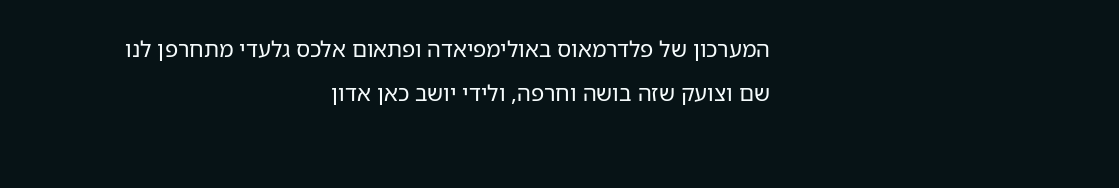המערכון של פלדרמאוס באולימפיאדה ופתאום אלכס גלעדי מתחרפן לנו שם וצועק שזה בושה וחרפה, ולידי יושב כאן אדון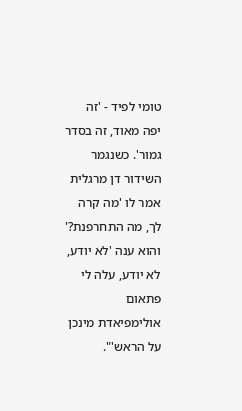טומי לפיד - 'זה יפה מאוד, זה בסדר גמור'. כשנגמר השידור דן מרגלית אמר לו 'מה קרה לך, מה התחרפנת?' והוא ענה 'לא יודע, לא יודע, עלה לי פתאום אולימפיאדת מינכן על הראש'".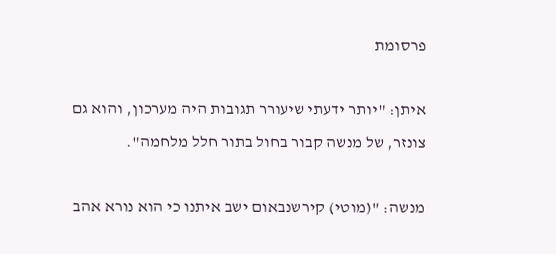פרסומת

איתן: "יותר ידעתי שיעורר תגובות היה מערכון, והוא גם צונזר, של מנשה קבור בחול בתור חלל מלחמה".

מנשה: "(מוטי) קירשנבאום ישב איתנו כי הוא נורא אהב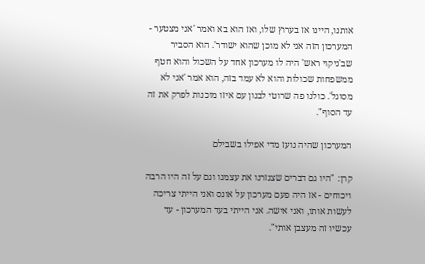אותנו, היינו אז בערוץ שלו, ואז הוא בא ואמר 'אני מצטער - המערכון הזה אני לא מוכן שהוא ישודר'. הוא הסביר שב'ניקוי ראש' היה לו מערכון אחד על השכול והוא חטף ממשפחות שכולות והוא לא עמד בזה, הוא אמר 'אני לא מסוגל'. כולנו פה שרוטי לבנון עם איזו מוכנות לפרק את זה עד הסוף".

המערכון שהיה נועז מדי אפילו בשבילם

קרן: "היו גם דברים שצנזרנו את עצמנו וגם על זה היו הרבה ויכוחים - אז היה פעם מערכון על אונס ואני הייתי צריכה לעשות אותו, ואני אישה. אני הייתי בעד המערכון - עד עכשיו זה מעצבן אותי".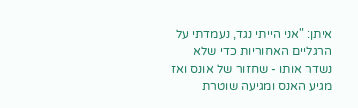איתן: "אני הייתי נגד, נעמדתי על הרגליים האחוריות כדי שלא נשדר אותו - שחזור של אונס ואז מגיע האנס ומגיעה שוטרת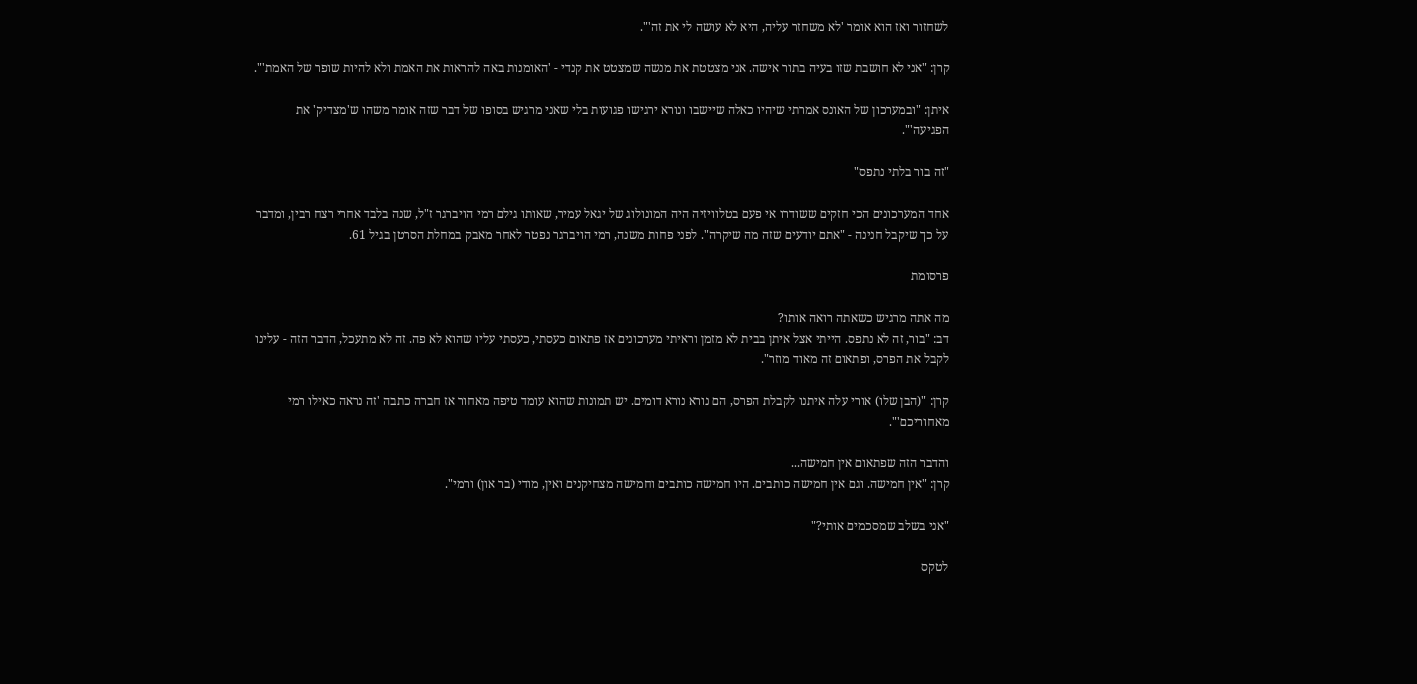לשחזור ואז הוא אומר 'לא משחזר עליה, היא לא עושה לי את זה'".

קרן: "אני לא חושבת שזו בעיה בתור אישה. אני מצטטת את מנשה שמצטט את קנדי - 'האומנות באה להראות את האמת ולא להיות שופר של האמת'".

איתן: "ובמערכון של האונס אמרתי שיהיו כאלה שיישבו ונורא ירגישו פגועות בלי שאני מרגיש בסופו של דבר שזה אומר משהו ש'מצדיק' את הפגיעה'".

"זה בור בלתי נתפס"

אחד המערכונים הכי חזקים ששודרו אי פעם בטלוויזיה היה המונולוג של יגאל עמיר, שאותו גילם רמי הויברגר ז"ל, שנה בלבד אחרי רצח רבין, ומדבר על כך שיקבל חנינה - "אתם יודעים שזה מה שיקרה". לפני פחות משנה, רמי הויברגר נפטר לאחר מאבק במחלת הסרטן בגיל 61.

פרסומת

מה אתה מרגיש כשאתה רואה אותו?
דב: "בור, זה לא נתפס. הייתי אצל איתן בבית לא מזמן וראיתי מערכונים אז פתאום כעסתי, כעסתי עליו שהוא לא פה. זה לא מתעכל, הדבר הזה - עלינו לקבל את הפרס, ופתאום זה מאוד מוזר".

קרן: "(הבן שלו) אורי עלה איתנו לקבלת הפרס, הם נורא נורא דומים. יש תמונות שהוא עומד טיפה מאחור אז חברה כתבה 'זה נראה כאילו רמי מאחוריכם'".

והדבר הזה שפתאום אין חמישה...
קרן: "אין חמישה. וגם אין חמישה כותבים. היו חמישה כותבים וחמישה מצחיקנים ואין, מודי (בר און) ורמי".

"אני בשלב שמסכמים אותי?"

לטקס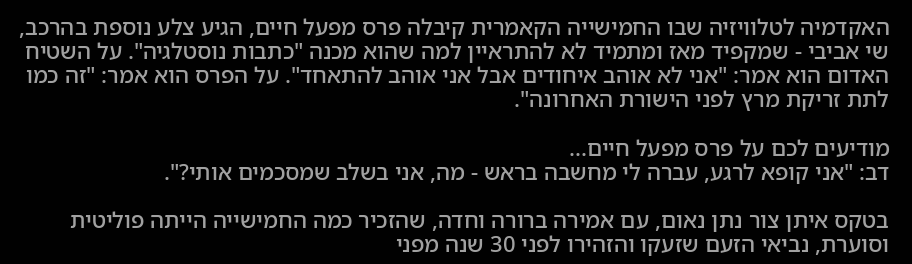האקדמיה לטלוויזיה שבו החמישייה הקאמרית קיבלה פרס מפעל חיים, הגיע צלע נוספת בהרכב, שי אביבי - שמקפיד מאז ומתמיד לא להתראיין למה שהוא מכנה "כתבות נוסטלגיה". על השטיח האדום הוא אמר: "אני לא אוהב איחודים אבל אני אוהב להתאחד". על הפרס הוא אמר: "זה כמו לתת זריקת מרץ לפני הישורת האחרונה".

מודיעים לכם על פרס מפעל חיים...
דב: "אני קופא לרגע, עברה לי מחשבה בראש - מה, אני בשלב שמסכמים אותי?".

בטקס איתן צור נתן נאום, עם אמירה ברורה וחדה, שהזכיר כמה החמישייה הייתה פוליטית וסוערת, נביאי הזעם שזעקו והזהירו לפני 30 שנה מפני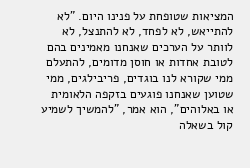המציאות שטופחת על פנינו היום. "לא להתייאש, לא לפחד, לא להתנצל, לא לוותר על הערכים שאנחנו מאמינים בהם לטובת אחדות או חוסן מדומים, להתעלם ממי שקורא לנו בוגדים, פריבילגים, ממי שטוען שאנחנו פוגעים בזקפה הלאומית או באלוהים", הוא אמר, "להמשיך לשמיע קול בשאלה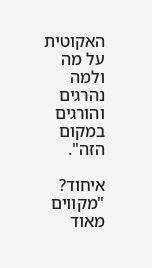האקוטית על מה ולמה נהרגים והורגים במקום הזה".

איחוד? "מקווים מאוד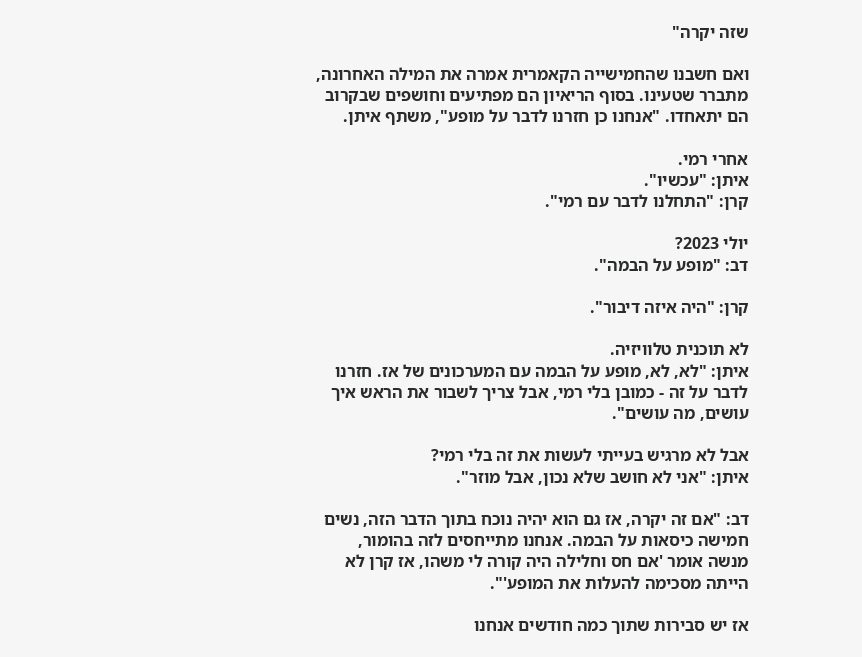שזה יקרה"

ואם חשבנו שהחמישייה הקאמרית אמרה את המילה האחרונה, מתברר שטעינו. בסוף הריאיון הם מפתיעים וחושפים שבקרוב הם יתאחדו. "אנחנו כן חזרנו לדבר על מופע", משתף איתן.

אחרי רמי.
איתן: "עכשיו".
קרן: "התחלנו לדבר עם רמי".

יולי 2023?
דב: "מופע על הבמה".

קרן: "היה איזה דיבור".

לא תוכנית טלוויזיה.
איתן: "לא, לא, מופע על הבמה עם המערכונים של אז. חזרנו לדבר על זה - כמובן בלי רמי, אבל צריך לשבור את הראש איך עושים, מה עושים".

אבל לא מרגיש בעייתי לעשות את זה בלי רמי?
איתן: "אני לא חושב שלא נכון, אבל מוזר".

דב: "אם זה יקרה, אז גם הוא יהיה נוכח בתוך הדבר הזה, נשים חמישה כיסאות על הבמה. אנחנו מתייחסים לזה בהומור, מנשה אומר 'אם חס וחלילה היה קורה לי משהו, אז קרן לא הייתה מסכימה להעלות את המופע'".

אז יש סבירות שתוך כמה חודשים אנחנו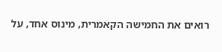רואים את החמישה הקאמרית, מינוס אחד, על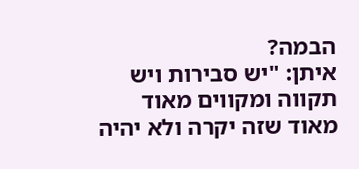הבמה?
איתן: "יש סבירות ויש תקווה ומקווים מאוד מאוד שזה יקרה ולא יהיה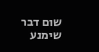שום דבר שימנע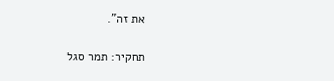את זה".

תחקיר: תמר סגל